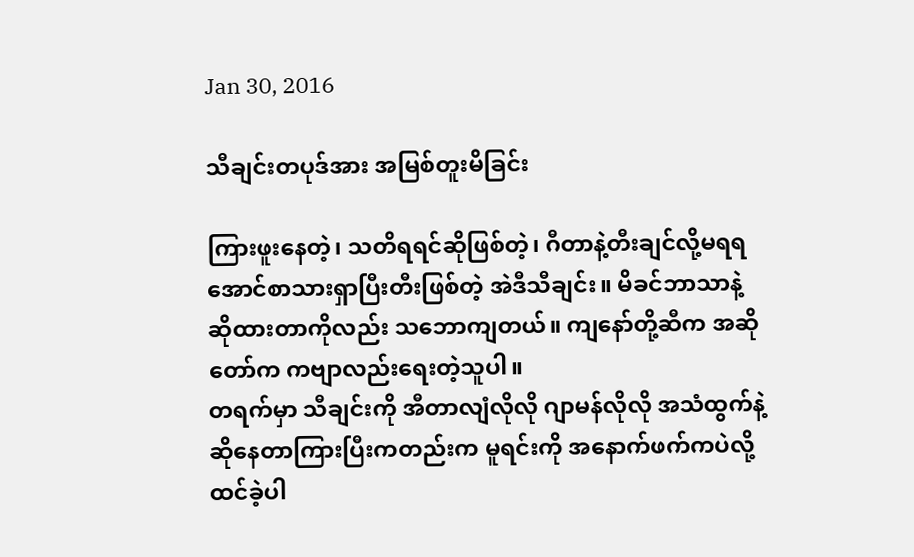Jan 30, 2016

သီချင်းတပုဒ်အား အမြစ်တူးမိခြင်း

ကြားဖူးနေတဲ့၊ သတိရရင်ဆိုဖြစ်တဲ့၊ ဂီတာနဲ့တီးချင်လို့မရရအောင်စာသားရှာပြီးတီးဖြစ်တဲ့ အဲဒီသီချင်း။ မိခင်ဘာသာနဲ့ ဆိုထားတာကိုလည်း သဘောကျတယ်။ ကျနော်တို့ဆီက အဆိုတော်က ကဗျာလည်းရေးတဲ့သူပါ။
တရက်မှာ သီချင်းကို အီတာလျံလိုလို ဂျာမန်လိုလို အသံထွက်နဲ့ ဆိုနေတာကြားပြီးကတည်းက မူရင်းကို အနောက်ဖက်ကပဲလို့ ထင်ခဲ့ပါ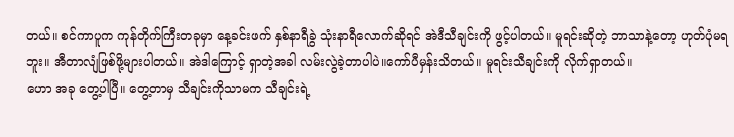တယ်။ စင်ကာပူက ကုန်တိုက်ကြီးတခုမှာ နေ့ခင်းဖက် နှစ်နာရီခွဲ သုံးနာရီလောက်ဆိုရင် အဲဒီသီချင်းကို ဖွင့်ပါတယ်။ မူရင်းဆိုတဲ့ ဘာသာနဲ့တော့ ဟုတ်ပုံမရဘူး။ အီတာလျံဖြစ်ဖို့များပါတယ်။ အဲဒါကြောင့် ရှာတဲ့အခါ လမ်းလွဲခဲ့တာပါပဲ။ကော်ပီမှန်းသိတယ်။ မူရင်းသီချင်းကို လိုက်ရှာတယ်။
ဟော အခု တွေ့ပါပြီ။ တွေ့တာမှ သီချင်းကိုသာမက သီချင်းရဲ့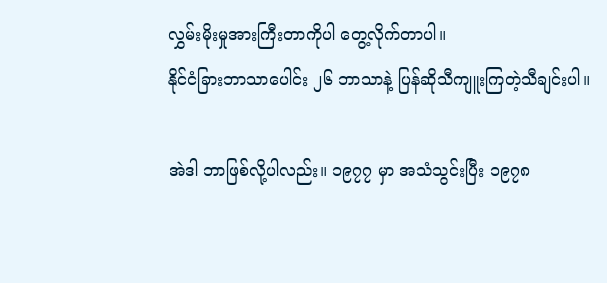လွှမ်းမိုးမှုအားကြီးတာကိုပါ တွေ့လိုက်တာပါ။
နိုင်ငံခြားဘာသာပေါင်း ၂၆ ဘာသာနဲ့ ပြန်ဆိုသီကျူးကြတဲ့သီချင်းပါ။

အဲဒါ ဘာဖြစ်လို့ပါလည်း။ ၁၉၇၇ မှာ အသံသွင်းပြီး ၁၉၇၈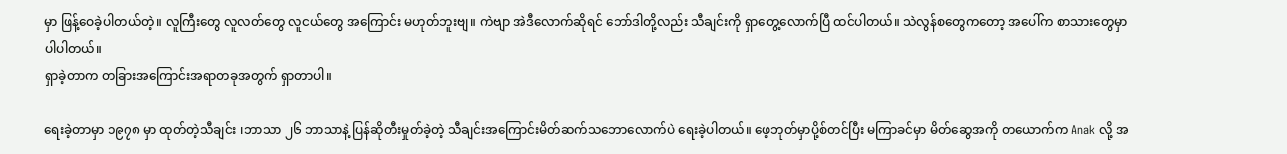မှာ ဖြန့်ဝေခဲ့ပါတယ်တဲ့။ လူကြီးတွေ လူလတ်တွေ လူငယ်တွေ အကြောင်း မဟုတ်ဘူးဗျ။ ကဲဗျာ အဲဒီလောက်ဆိုရင် ဘော်ဒါတို့လည်း သီချင်းကို ရှာတွေ့လောက်ပြီ ထင်ပါတယ်။ သဲလွန်စတွေကတော့ အပေါ်က စာသားတွေမှာ ပါပါတယ်။
ရှာခဲ့တာက တခြားအကြောင်းအရာတခုအတွက် ရှာတာပါ။

ရေးခဲ့တာမှာ ၁၉၇၈ မှာ ထုတ်တဲ့သီချင်း ၊ဘာသာ ၂၆ ဘာသာနဲ့ ပြန်ဆိုတီးမှုတ်ခဲ့တဲ့ သီချင်းအကြောင်းမိတ်ဆက်သဘောလောက်ပဲ ရေးခဲ့ပါတယ်။ ဖေ့ဘုတ်မှာပို့စ်တင်ပြီး မကြာခင်မှာ မိတ်ဆွေအကို တယောက်က Anak လို့ အ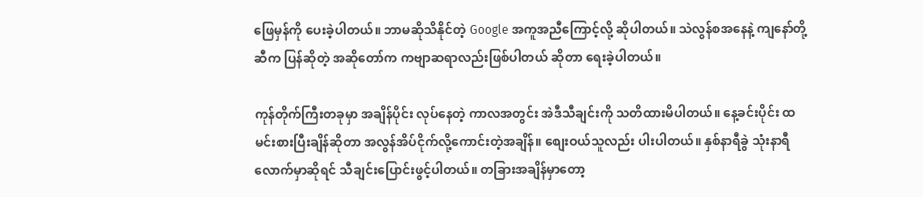ဖြေမှန်ကို ပေးခဲ့ပါတယ်။ ဘာမဆိုသိနိုင်တဲ့ Google အကူအညီကြောင့်လို့ ဆိုပါတယ်။ သဲလွန်စအနေနဲ့ ကျနော်တို့ဆီက ပြန်ဆိုတဲ့ အဆိုတော်က ကဗျာဆရာလည်းဖြစ်ပါတယ် ဆိုတာ ရေးခဲ့ပါတယ်။

ကုန်တိုက်ကြီးတခုမှာ အချိန်ပိုင်း လုပ်နေတဲ့ ကာလအတွင်း အဲဒီသီချင်းကို သတိထားမိပါတယ်။ နေ့ခင်းပိုင်း ထမင်းစားပြီးချိန်ဆိုတာ အလွန်အိပ်ငိုက်လို့ကောင်းတဲ့အချိန်။ စျေးဝယ်သူလည်း ပါးပါတယ်။ နှစ်နာရီခွဲ သုံးနာရီလောက်မှာဆိုရင် သီချင်းပြောင်းဖွင့်ပါတယ်။ တခြားအချိန်မှာတော့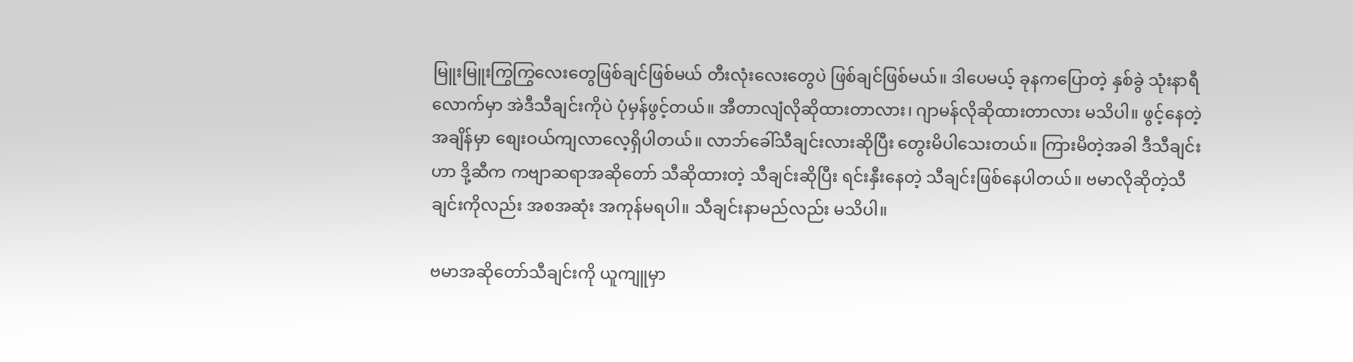မြူးမြူးကြွကြွလေးတွေဖြစ်ချင်ဖြစ်မယ် တီးလုံးလေးတွေပဲ ဖြစ်ချင်ဖြစ်မယ်။ ဒါပေမယ့် ခုနကပြောတဲ့ နှစ်ခွဲ သုံးနာရီလောက်မှာ အဲဒီသီချင်းကိုပဲ ပုံမှန်ဖွင့်တယ်။ အီတာလျံလိုဆိုထားတာလား၊ ဂျာမန်လိုဆိုထားတာလား မသိပါ။ ဖွင့်နေတဲ့အချိန်မှာ စျေးဝယ်ကျလာလေ့ရှိပါတယ်။ လာဘ်ခေါ်သီချင်းလားဆိုပြီး တွေးမိပါသေးတယ်။ ကြားမိတဲ့အခါ ဒီသီချင်းဟာ ဒို့ဆီက ကဗျာဆရာအဆိုတော် သီဆိုထားတဲ့ သီချင်းဆိုပြီး ရင်းနှီးနေတဲ့ သီချင်းဖြစ်နေပါတယ်။ ဗမာလိုဆိုတဲ့သီချင်းကိုလည်း အစအဆုံး အကုန်မရပါ။ သီချင်းနာမည်လည်း မသိပါ။

ဗမာအဆိုတော်သီချင်းကို ယူကျူမှာ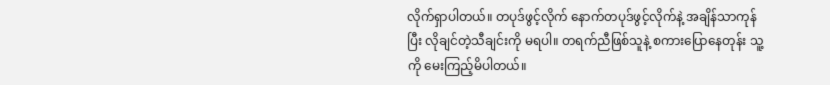လိုက်ရှာပါတယ်။ တပုဒ်ဖွင့်လိုက် နောက်တပုဒ်ဖွင့်လိုက်နဲ့ အချိန်သာကုန်ပြီး လိုချင်တဲ့သီချင်းကို မရပါ။ တရက်ညီဖြစ်သူနဲ့ စကားပြောနေတုန်း သူ့ကို မေးကြည့်မိပါတယ်။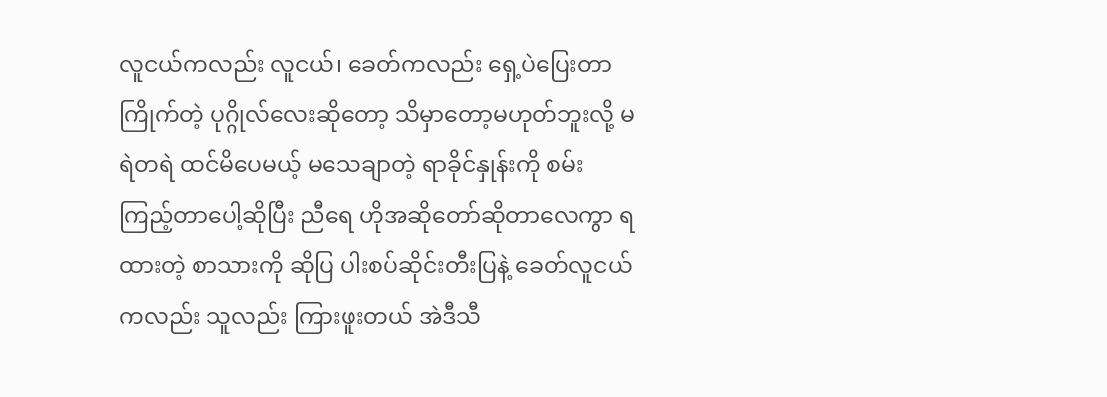လူငယ်ကလည်း လူငယ်၊ ခေတ်ကလည်း ရှေ့ပဲပြေးတာကြိုက်တဲ့ ပုဂ္ဂိုလ်လေးဆိုတော့ သိမှာတော့မဟုတ်ဘူးလို့ မရဲတရဲ ထင်မိပေမယ့် မသေချာတဲ့ ရာခိုင်နှုန်းကို စမ်းကြည့်တာပေါ့ဆိုပြီး ညီရေ ဟိုအဆိုတော်ဆိုတာလေကွာ ရထားတဲ့ စာသားကို ဆိုပြ ပါးစပ်ဆိုင်းတီးပြနဲ့ ခေတ်လူငယ်ကလည်း သူလည်း ကြားဖူးတယ် အဲဒီသီ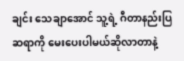ချင်း သေချာအောင် သူ့ရဲ့ ဂီတာနည်းပြဆရာကို မေးပေးပါမယ်ဆိုလာတာနဲ့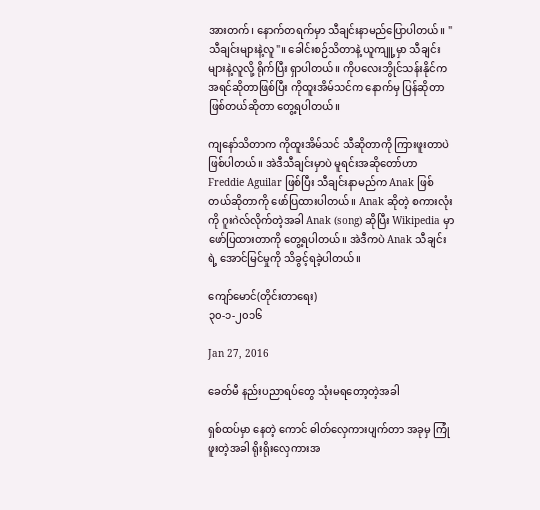အားတက်၊ နောက်တရက်မှာ သီချင်းနာမည်ပြောပါတယ်။ "သီချင်းများနဲ့လူ"။ ခေါင်းစဉ်သိတာနဲ့ ယူကျူ့မှာ သီချင်းများနဲ့လူလို့ ရိုက်ပြီး ရှာပါတယ်။ ကိုပလေးဘွိုင်သန်းနိုင်က အရင်ဆိုတာဖြစ်ပြီး ကိုထူးအိမ်သင်က နောက်မှ ပြန်ဆိုတာဖြစ်တယ်ဆိုတာ တွေ့ရပါတယ်။

ကျနော်သိတာက ကိုထူးအိမ်သင် သီဆိုတာကို ကြားဖူးတာပဲဖြစ်ပါတယ်။ အဲဒီသီချင်းမှာပဲ မူရင်းအဆိုတော်ဟာ Freddie Aguilar ဖြစ်ပြီး သီချင်းနာမည်က Anak ဖြစ်တယ်ဆိုတာကို ဖော်ပြထားပါတယ်။ Anak ဆိုတဲ့ စကားလုံးကို ဂူးဂဲလ်လိုက်တဲ့အခါ Anak (song) ဆိုပြီး Wikipedia မှာဖော်ပြထားတာကို တွေ့ရပါတယ်။ အဲဒီကပဲ Anak သီချင်းရဲ့ အောင်မြင်မှုကို သိခွင့်ရခဲ့ပါတယ်။

ကျော်မောင်(တိုင်းတာရေး)
၃၀-၁-၂၀၁၆

Jan 27, 2016

ခေတ်မီ နည်းပညာရပ်တွေ သုံးမရတော့တဲ့အခါ

ရှစ်ထပ်မှာ နေတဲ့ ကောင် ဓါတ်လှေကားပျက်တာ အခုမှ ကြုံဖူးတဲ့အခါ ရိုးရိုးလှေကားအ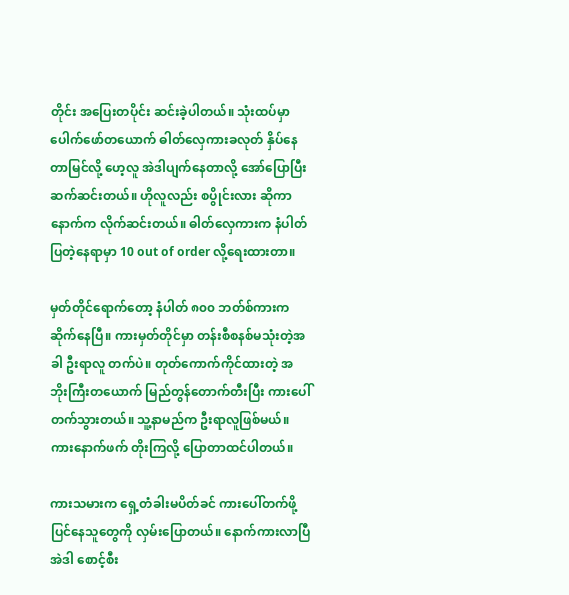တိုင်း အပြေးတပိုင်း ဆင်းခဲ့ပါတယ်။ သုံးထပ်မှာ ပေါက်ဖော်တယောက် ဓါတ်လှေကားခလုတ် နှိပ်နေတာမြင်လို့ ဟေ့လူ အဲဒါပျက်နေတာလို့ အော်ပြောပြီး ဆက်ဆင်းတယ်။ ဟိုလူလည်း စပွိုင်းလား ဆိုကာ နောက်က လိုက်ဆင်းတယ်။ ဓါတ်လှေကားက နံပါတ်ပြတဲ့နေရာမှာ 10 out of order လို့ရေးထားတာ။

မှတ်တိုင်ရောက်တော့ နံပါတ် ၈၀၀ ဘတ်စ်ကားက ဆိုက်နေပြီ။ ကားမှတ်တိုင်မှာ တန်းစီစနစ်မသုံးတဲ့အခါ ဦးရာလူ တက်ပဲ။ တုတ်ကောက်ကိုင်ထားတဲ့ အဘိုးကြီးတယောက် မြည်တွန်တောက်တီးပြီး ကားပေါ်တက်သွားတယ်။ သူ့နာမည်က ဦးရာလူဖြစ်မယ်။ကားနောက်ဖက် တိုးကြလို့ ပြောတာထင်ပါတယ်။

ကားသမားက ရှေ့တံခါးမပိတ်ခင် ကားပေါ်တက်ဖို့ပြင်နေသူတွေကို လှမ်းပြောတယ်။ နောက်ကားလာပြီ အဲဒါ စောင့်စီး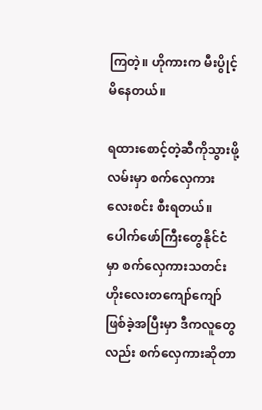ကြတဲ့။ ဟိုကားက မီးပွိုင့်မိနေတယ်။

ရထားစောင့်တဲ့ဆီကိုသွားဖို့ လမ်းမှာ စက်လှေကား လေးစင်း စီးရတယ်။ ပေါက်ဖော်ကြီးတွေနိုင်ငံမှာ စက်လှေကားသတင်း ဟိုးလေးတကျော်ကျော်ဖြစ်ခဲ့အပြီးမှာ ဒီကလူတွေလည်း စက်လှေကားဆိုတာ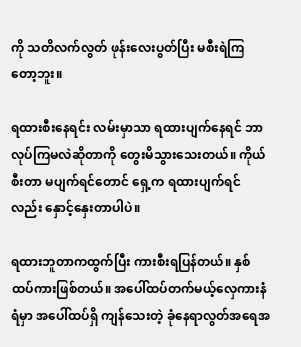ကို သတိလက်လွတ် ဖုန်းလေးပွတ်ပြီး မစီးရဲကြတော့ဘူး။

ရထားစီးနေရင်း လမ်းမှာသာ ရထားပျက်နေရင် ဘာလုပ်ကြမလဲဆိုတာကို တွေးမိသွားသေးတယ်။ ကိုယ်စီးတာ မပျက်ရင်တောင် ရှေ့က ရထားပျက်ရင်လည်း နှောင့်နှေးတာပါပဲ။

ရထားဘူတာကထွက်ပြီး ကားစီးရပြန်တယ်။ နှစ်ထပ်ကားဖြစ်တယ်။ အပေါ်ထပ်တက်မယ့်လှေကားနံရံမှာ အပေါ်ထပ်ရှိ ကျန်သေးတဲ့ ခုံနေရာလွတ်အရေအ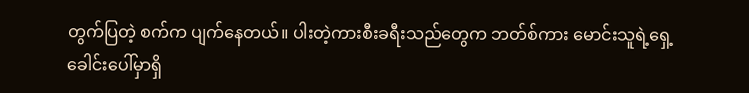တွက်ပြတဲ့ စက်က ပျက်နေတယ်။ ပါးတဲ့ကားစီးခရီးသည်တွေက ဘတ်စ်ကား မောင်းသူရဲ့ရှေ့ခေါင်းပေါ်မှာရှိ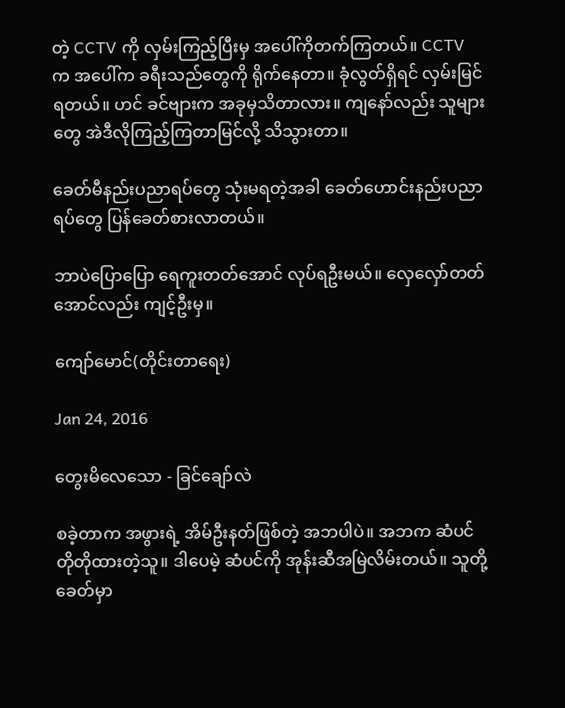တဲ့ CCTV ကို လှမ်းကြည့်ပြီးမှ အပေါ်ကိုတက်ကြတယ်။ CCTV က အပေါ်က ခရီးသည်တွေကို ရိုက်နေတာ။ ခုံလွတ်ရှိရင် လှမ်းမြင်ရတယ်။ ဟင် ခင်ဗျားက အခုမှသိတာလား။ ကျနော်လည်း သူများတွေ အဲဒီလိုကြည့်ကြတာမြင်လို့ သိသွားတာ။

ခေတ်မီနည်းပညာရပ်တွေ သုံးမရတဲ့အခါ ခေတ်ဟောင်းနည်းပညာရပ်တွေ ပြန်ခေတ်စားလာတယ်။

ဘာပဲပြောပြော ရေကူးတတ်အောင် လုပ်ရဦးမယ်။ လှေလှော်တတ်အောင်လည်း ကျင့်ဦးမှ။

ကျော်မောင်(တိုင်းတာရေး)

Jan 24, 2016

တွေးမိလေသော - ခြင်ချော်လဲ

စခဲ့တာက အဖွားရဲ့ အိမ်ဦးနတ်ဖြစ်တဲ့ အဘပါပဲ။ အဘက ဆံပင်တိုတိုထားတဲ့သူ။ ဒါပေမဲ့ ဆံပင်ကို အုန်းဆီအမြဲလိမ်းတယ်။ သူတို့ခေတ်မှာ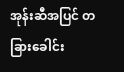အုန်းဆီအပြင် တခြားခေါင်း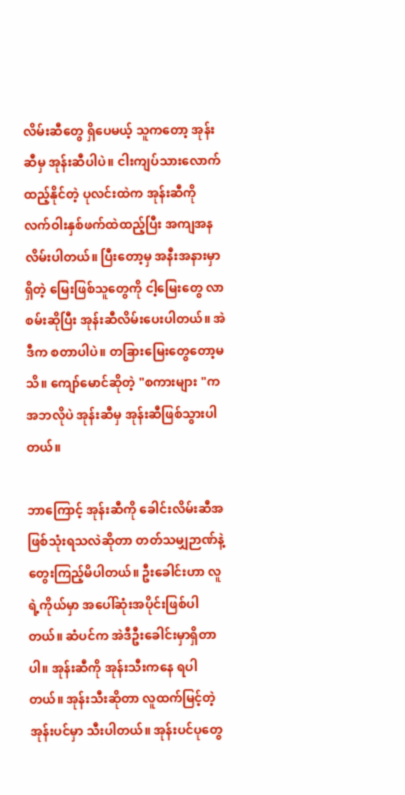လိမ်းဆီတွေ ရှိပေမယ့် သူကတော့ အုန်းဆီမှ အုန်းဆီပါပဲ။ ငါးကျပ်သားလောက်ထည့်နိုင်တဲ့ ပုလင်းထဲက အုန်းဆီကို လက်ဝါးနှစ်ဖက်ထဲထည့်ပြီး အကျအန လိမ်းပါတယ်။ ပြီးတော့မှ အနီးအနားမှာရှိတဲ့ မြေးဖြစ်သူတွေကို ငါ့မြေးတွေ လာစမ်းဆိုပြီး အုန်းဆီလိမ်းပေးပါတယ်။ အဲဒီက စတာပါပဲ။ တခြားမြေးတွေတော့မသိ။ ကျော်မောင်ဆိုတဲ့ "စကားများ "က အဘလိုပဲ အုန်းဆီမှ အုန်းဆီဖြစ်သွားပါတယ်။

ဘာကြောင့် အုန်းဆီကို ခေါင်းလိမ်းဆီအဖြစ်သုံးရသလဲဆိုတာ တတ်သမျှဉာဏ်နဲ့ တွေးကြည့်မိပါတယ်။ ဦးခေါင်းဟာ လူရဲ့ကိုယ်မှာ အပေါ်ဆုံးအပိုင်းဖြစ်ပါတယ်။ ဆံပင်က အဲဒီဦးခေါင်းမှာရှိတာပါ။ အုန်းဆီကို အုန်းသီးကနေ ရပါတယ်။ အုန်းသီးဆိုတာ လူထက်မြင့်တဲ့ အုန်းပင်မှာ သီးပါတယ်။ အုန်းပင်ပုတွေ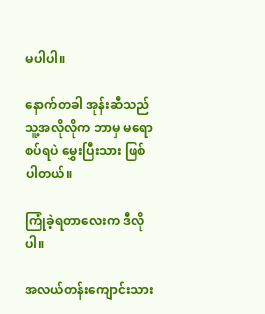မပါပါ။

နောက်တခါ အုန်းဆီသည် သူ့အလိုလိုက ဘာမှ မရောစပ်ရပဲ မွှေးပြီးသား ဖြစ်ပါတယ်။

ကြုံခဲ့ရတာလေးက ဒီလိုပါ။

အလယ်တန်းကျောင်းသား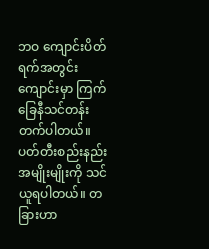ဘဝ ကျောင်းပိတ်ရက်အတွင်း ကျောင်းမှာ ကြက်ခြေနီသင်တန်းတက်ပါတယ်။ ပတ်တီးစည်းနည်းအမျိုးမျိုးကို သင်ယူရပါတယ်။ တခြားဟာ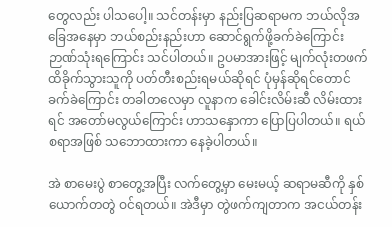တွေလည်း ပါသပေါ့။ သင်တန်းမှာ နည်းပြဆရာမက ဘယ်လိုအခြေအနေမှာ ဘယ်စည်းနည်းဟာ ဆောင်ရွက်ဖို့ခက်ခဲကြောင်း ဉာဏ်သုံးရကြောင်း သင်ပါတယ်။ ဥပမာအားဖြင့် မျက်လုံးတဖက် ထိခိုက်သွားသူကို ပတ်တီးစည်းရမယ်ဆိုရင် ပုံမှန်ဆိုရင်တောင် ခက်ခဲကြောင်း တခါတလေမှာ လူနာက ခေါင်းလိမ်းဆီ လိမ်းထားရင် အတော်မလွယ်ကြောင်း ဟာသနှောကာ ပြောပြပါတယ်။ ရယ်စရာအဖြစ် သဘောထားကာ နေခဲ့ပါတယ်။

အဲ စာမေးပွဲ စာတွေ့အပြီး လက်တွေ့မှာ မေးမယ့် ဆရာမဆီကို နှစ်ယောက်တတွဲ ဝင်ရတယ်။ အဲဒီမှာ တွဲဖက်ကျတာက အငယ်တန်း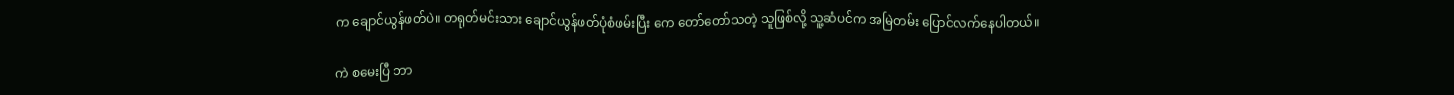က ချောင်ယွန်ဖတ်ပဲ။ တရုတ်မင်းသား ချောင်ယွန်ဖတ်ပုံစံဖမ်းပြီး ကေ တော်တော်သတဲ့ သူဖြစ်လို့ သူ့ဆံပင်က အမြဲတမ်း ပြောင်လက်နေပါတယ်။

ကဲ စမေးပြီ ဘာ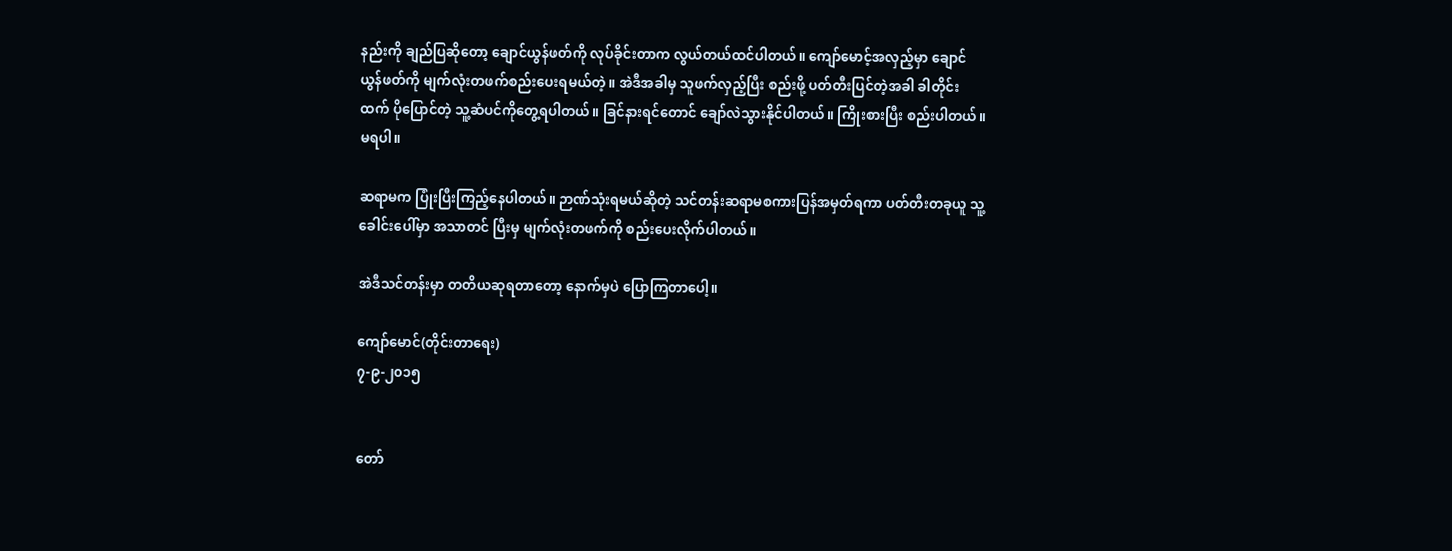နည်းကို ချည်ပြဆိုတော့ ချောင်ယွန်ဖတ်ကို လုပ်ခိုင်းတာက လွယ်တယ်ထင်ပါတယ်။ ကျော်မောင့်အလှည့်မှာ ချောင်ယွန်ဖတ်ကို မျက်လုံးတဖက်စည်းပေးရမယ်တဲ့။ အဲဒီအခါမှ သူဖက်လှည့်ပြီး စည်းဖို့ ပတ်တီးပြင်တဲ့အခါ ခါတိုင်းထက် ပိုပြောင်တဲ့ သူ့ဆံပင်ကိုတွေ့ရပါတယ်။ ခြင်နားရင်တောင် ချော်လဲသွားနိုင်ပါတယ်။ ကြိုးစားပြီး စည်းပါတယ်။ မရပါ။

ဆရာမက ပြုံးပြီးကြည့်နေပါတယ်။ ဉာဏ်သုံးရမယ်ဆိုတဲ့ သင်တန်းဆရာမစကားပြန်အမှတ်ရကာ ပတ်တီးတခုယူ သူ့ခေါင်းပေါ်မှာ အသာတင် ပြီးမှ မျက်လုံးတဖက်ကို စည်းပေးလိုက်ပါတယ်။

အဲဒီသင်တန်းမှာ တတိယဆုရတာတော့ နောက်မှပဲ ပြောကြတာပေါ့။

ကျော်မောင်(တိုင်းတာရေး)
၇-၉-၂၀၁၅


တော်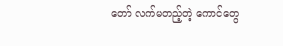တော် လက်မတည့်တဲ့ ကောင်တွေ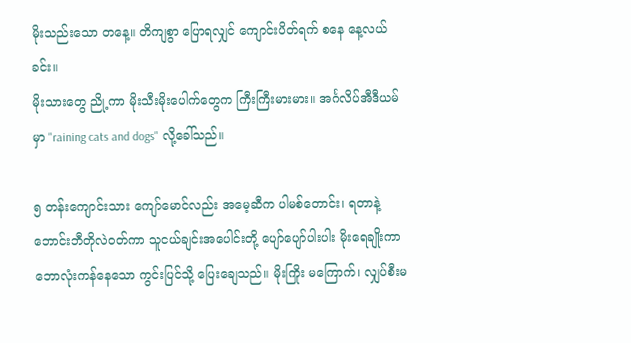မိုးသည်းသော တနေ့။ တိကျစွာ ပြောရလျှင် ကျောင်းပိတ်ရက် စနေ နေ့လယ်ခင်း။
မိုးသားတွေ ညို့ကာ မိုးသီးမိုးပေါက်တွေက ကြီးကြီးမားမား။ အင်္ဂလိပ်အီဒီယမ်မှာ "raining cats and dogs" လို့ခေါ်သည်။

၅ တန်းကျောင်းသား ကျော်မောင်လည်း အမေ့ဆီက ပါမစ်တောင်း၊ ရတာနဲ့ဘောင်းဘီတိုလဲဝတ်ကာ သူငယ်ချင်းအပေါင်းတို့ ပျော်ပျော်ပါးပါး မိုးရေချိုးကာ ဘောလုံးကန်နေသော ကွင်းပြင်သို့ ပြေးချေသည်။ မိုးကြိုး မကြောက်၊ လျှပ်စီးမ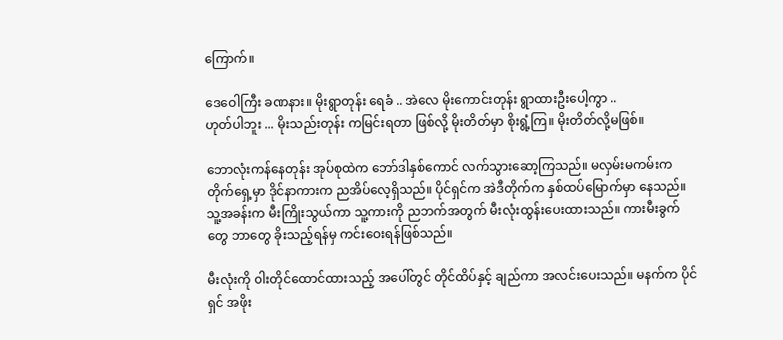ကြောက်။

ဒေဝေါကြီး ခဏနား။ မိုးရွာတုန်း ရေခံ .. အဲလေ မိုးကောင်းတုန်း ရွာထားဦးပေါ့ကွာ ..
ဟုတ်ပါဘူး ... မိုးသည်းတုန်း ကမြင်းရတာ ဖြစ်လို့ မိုးတိတ်မှာ စိုးရွံ့ကြ။ မိုးတိတ်လို့မဖြစ်။

ဘောလုံးကန်နေတုန်း အုပ်စုထဲက ဘော်ဒါနှစ်ကောင် လက်သွားဆော့ကြသည်။ မလှမ်းမကမ်းက တိုက်ရှေ့မှာ ဒိုင်နာကားက ညအိပ်လေ့ရှိသည်။ ပိုင်ရှင်က အဲဒီတိုက်က နှစ်ထပ်မြောက်မှာ နေသည်။ သူ့အခန်းက မီးကြိုးသွယ်ကာ သူ့ကားကို ညဘက်အတွက် မီးလုံးထွန်းပေးထားသည်။ ကားမီးခွက်တွေ ဘာတွေ ခိုးသည့်ရန်မှ ကင်းဝေးရန်ဖြစ်သည်။

မီးလုံးကို ၀ါးတိုင်ထောင်ထားသည့် အပေါ်တွင် တိုင်ထိပ်နှင့် ချည်ကာ အလင်းပေးသည်။ မနက်က ပိုင်ရှင် အဖိုး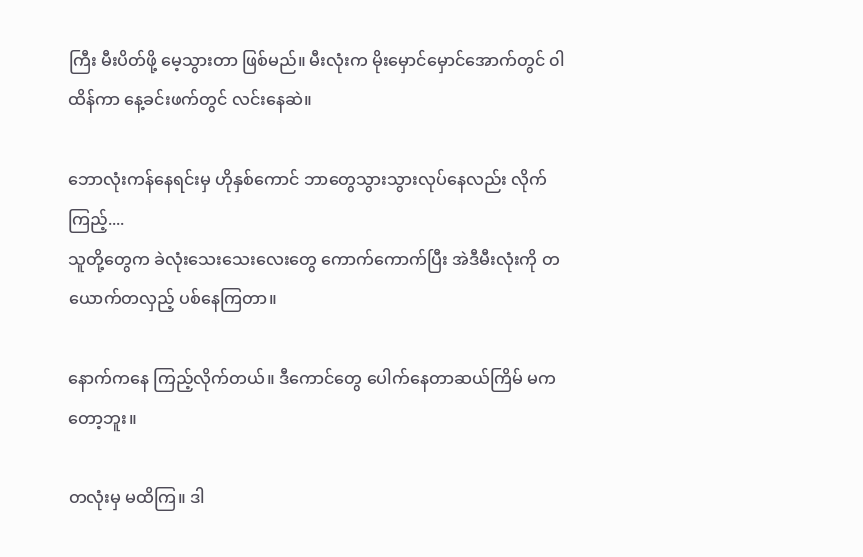ကြီး မီးပိတ်ဖို့ မေ့သွားတာ ဖြစ်မည်။ မီးလုံးက မိုးမှောင်မှောင်အောက်တွင် ၀ါထိန်ကာ နေ့ခင်းဖက်တွင် လင်းနေဆဲ။

ဘောလုံးကန်နေရင်းမှ ဟိုနှစ်ကောင် ဘာတွေသွားသွားလုပ်နေလည်း လိုက်ကြည့်....
သူတို့တွေက ခဲလုံးသေးသေးလေးတွေ ကောက်ကောက်ပြီး အဲဒီမီးလုံးကို တယောက်တလှည့် ပစ်နေကြတာ။

နောက်ကနေ ကြည့်လိုက်တယ်။ ဒီကောင်တွေ ပေါက်နေတာဆယ်ကြိမ် မကတော့ဘူး။

တလုံးမှ မထိကြ။ ဒါ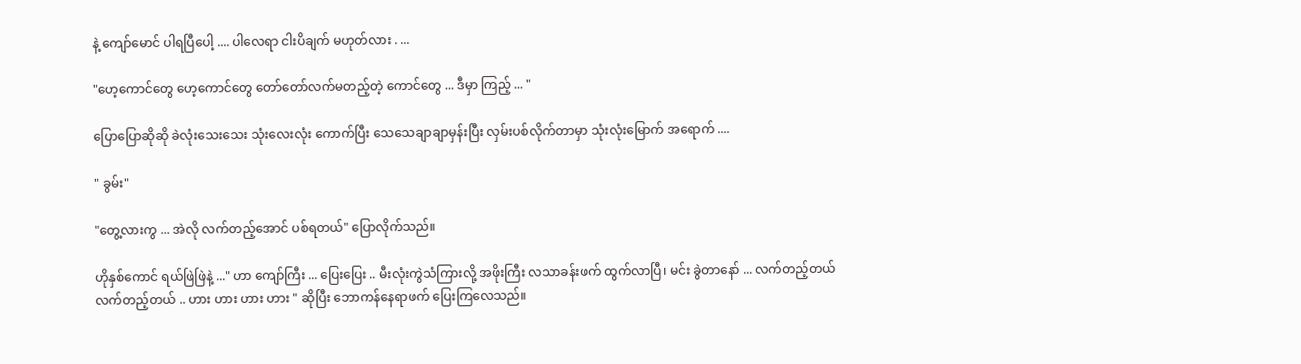နဲ့ ကျော်မောင် ပါရပြီပေါ့ .... ပါလေရာ ငါးပိချက် မဟုတ်လား . ...

"ဟေ့ကောင်တွေ ဟေ့ကောင်တွေ တော်တော်လက်မတည့်တဲ့ ကောင်တွေ ... ဒီမှာ ကြည့် ... "

ပြောပြောဆိုဆို ခဲလုံးသေးသေး သုံးလေးလုံး ကောက်ပြီး သေသေချာချာမှန်းပြီး လှမ်းပစ်လိုက်တာမှာ သုံးလုံးမြောက် အရောက် ....

" ခွမ်း"

"တွေ့လားကွ ... အဲလို လက်တည့်အောင် ပစ်ရတယ်" ပြောလိုက်သည်။

ဟိုနှစ်ကောင် ရယ်ဖြဲဖြဲနဲ့ ..." ဟာ ကျော်ကြီး ... ပြေးပြေး .. မီးလုံးကွဲသံကြားလို့ အဖိုးကြီး လသာခန်းဖက် ထွက်လာပြီ၊ မင်း ခွဲတာနော် ... လက်တည့်တယ် လက်တည့်တယ် .. ဟား ဟား ဟား ဟား " ဆိုပြီး ဘောကန်နေရာဖက် ပြေးကြလေသည်။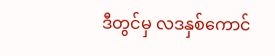ဒီတွင်မှ လဒနှစ်ကောင်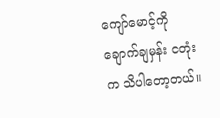ကျော်မောင့်ကို ချောက်ချမှန်း ငတုံးက သိပါတော့တယ်။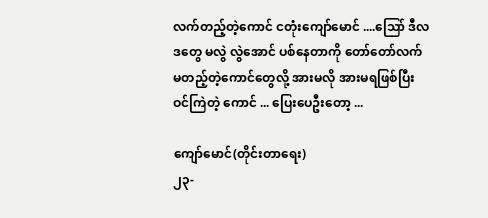လက်တည့်တဲ့ကောင် ငတုံးကျော်မောင် ....သြော် ဒီလဒတွေ မလွဲ လွဲအောင် ပစ်နေတာကို တော်တော်လက်မတည့်တဲ့ကောင်တွေလို့ အားမလို အားမရဖြစ်ပြီး ဝင်ကြဲတဲ့ ကောင် ... ပြေးပေဦးတော့ ...

ကျော်မောင်(တိုင်းတာရေး)
၂၃-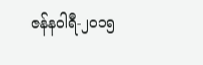ဇန်နဝါရီ-၂၀၁၅